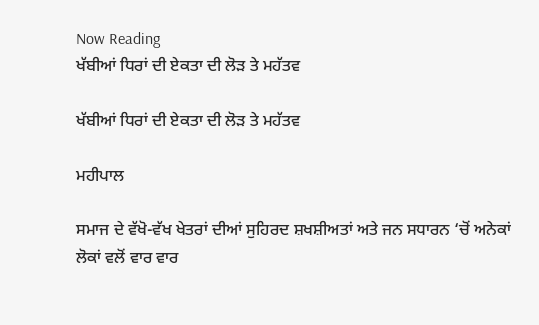Now Reading
ਖੱਬੀਆਂ ਧਿਰਾਂ ਦੀ ਏਕਤਾ ਦੀ ਲੋੜ ਤੇ ਮਹੱਤਵ

ਖੱਬੀਆਂ ਧਿਰਾਂ ਦੀ ਏਕਤਾ ਦੀ ਲੋੜ ਤੇ ਮਹੱਤਵ

ਮਹੀਪਾਲ

ਸਮਾਜ ਦੇ ਵੱਖੋ-ਵੱਖ ਖੇਤਰਾਂ ਦੀਆਂ ਸੁਹਿਰਦ ਸ਼ਖਸ਼ੀਅਤਾਂ ਅਤੇ ਜਨ ਸਧਾਰਨ ‘ਚੋਂ ਅਨੇਕਾਂ ਲੋਕਾਂ ਵਲੋਂ ਵਾਰ ਵਾਰ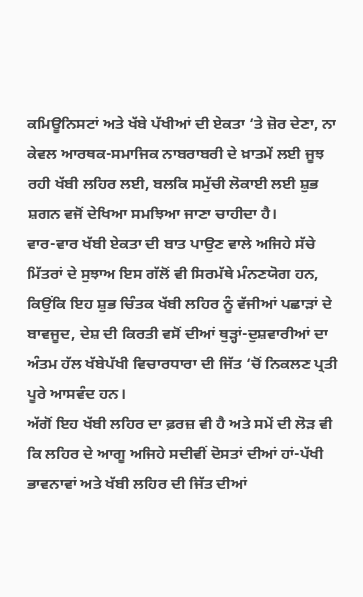ਕਮਿਊਨਿਸਟਾਂ ਅਤੇ ਖੱਬੇ ਪੱਖੀਆਂ ਦੀ ਏਕਤਾ ‘ਤੇ ਜ਼ੋਰ ਦੇਣਾ, ਨਾ ਕੇਵਲ ਆਰਥਕ-ਸਮਾਜਿਕ ਨਾਬਰਾਬਰੀ ਦੇ ਖ਼ਾਤਮੇਂ ਲਈ ਜੂਝ ਰਹੀ ਖੱਬੀ ਲਹਿਰ ਲਈ, ਬਲਕਿ ਸਮੁੱਚੀ ਲੋਕਾਈ ਲਈ ਸ਼ੁਭ ਸ਼ਗਨ ਵਜੋਂ ਦੇਖਿਆ ਸਮਝਿਆ ਜਾਣਾ ਚਾਹੀਦਾ ਹੈ।
ਵਾਰ-ਵਾਰ ਖੱਬੀ ਏਕਤਾ ਦੀ ਬਾਤ ਪਾਉਣ ਵਾਲੇ ਅਜਿਹੇ ਸੱਚੇ ਮਿੱਤਰਾਂ ਦੇ ਸੁਝਾਅ ਇਸ ਗੱਲੋਂ ਵੀ ਸਿਰਮੱਥੇ ਮੰਨਣਯੋਗ ਹਨ, ਕਿਉਂਕਿ ਇਹ ਸ਼ੁਭ ਚਿੰਤਕ ਖੱਬੀ ਲਹਿਰ ਨੂੰ ਵੱਜੀਆਂ ਪਛਾੜਾਂ ਦੇ ਬਾਵਜੂਦ, ਦੇਸ਼ ਦੀ ਕਿਰਤੀ ਵਸੋਂ ਦੀਆਂ ਥੁੜ੍ਹਾਂ-ਦੁਸ਼ਵਾਰੀਆਂ ਦਾ ਅੰਤਮ ਹੱਲ ਖੱਬੇਪੱਖੀ ਵਿਚਾਰਧਾਰਾ ਦੀ ਜਿੱਤ ‘ਚੋਂ ਨਿਕਲਣ ਪ੍ਰਤੀ ਪੂਰੇ ਆਸਵੰਦ ਹਨ।
ਅੱਗੋਂ ਇਹ ਖੱਬੀ ਲਹਿਰ ਦਾ ਫ਼ਰਜ਼ ਵੀ ਹੈ ਅਤੇ ਸਮੇਂ ਦੀ ਲੋੜ ਵੀ ਕਿ ਲਹਿਰ ਦੇ ਆਗੂ ਅਜਿਹੇ ਸਦੀਵੀਂ ਦੋਸਤਾਂ ਦੀਆਂ ਹਾਂ-ਪੱਖੀ ਭਾਵਨਾਵਾਂ ਅਤੇ ਖੱਬੀ ਲਹਿਰ ਦੀ ਜਿੱਤ ਦੀਆਂ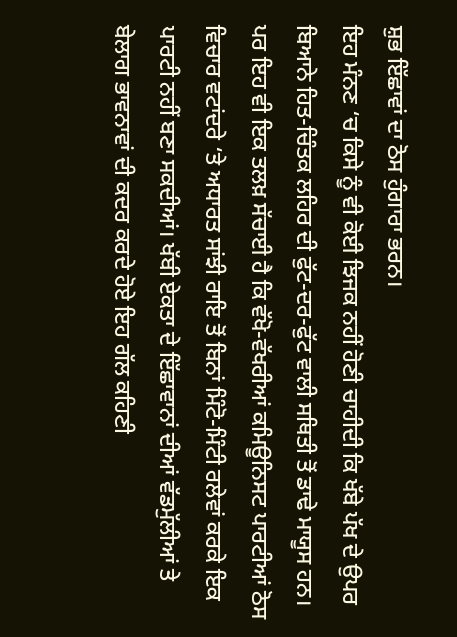ਸ਼ੁਭ ਇੱਛਾਵਾਂ ਦਾ ਠੋਸ ਹੁੰਗਾਰਾ ਭਰਨ।
ਇਹ ਮੰਨਣ ‘ਚ ਕਿਸੇ ਨੂੰ ਵੀ ਕੋਈ ਝਿਜਕ ਨਹੀਂ ਹੋਣੀ ਚਾਹੀਦੀ ਕਿ ਖੱਬੇ ਪੱਖ ਦੇ ਉਪਰ ਬਿਆਨੇ ਹਿਤ-ਚਿੰਤਕ ਲਹਿਰ ਦੀ ਫੁੱਟ-ਦਰ-ਫੁੱਟ ਵਾਲੀ ਸਥਿਤੀ ਤੋਂ ਡਾਢੇ ਮਾਯੂਸ ਹਨ।
ਪਰ ਇਹ ਵੀ ਇਕ ਤਲਖ਼ ਸੱਚਾਈ ਹੈ ਕਿ ਵੱਖੋ-ਵੱਖਰੀਆਂ ਕਮਿਊਨਿਸਟ ਪਾਰਟੀਆਂ ਠੋਸ ਵਿਚਾਰ ਵਟਾਂਦਰੇ ‘ਤੇ ਅਧਾਰਤ ਸਾਂਝੀ ਰਾਇ ਤੋਂ ਬਿਨਾਂ ਮਿੰਟੋ-ਮਿੰਟੀ ਰਲੇਵਾਂ ਕਰਕੇ ਇਕ ਪਾਰਟੀ ਨਹੀਂ ਬਣਾ ਸਕਦੀਆਂ। ਖੱਬੀ ਏਕਤਾ ਦੇ ਇੱਛਾਵਾਨਾਂ ਦੀਆਂ ਵੱਡਮੁੱਲੀਆਂ ਤੇ ਬੇਲਾਗ ਭਾਵਨਾਵਾਂ ਦੀ ਕਦਰ ਕਰਦੇ ਹੋਏ ਇਹ ਗੱਲ ਕਹਿਣੀ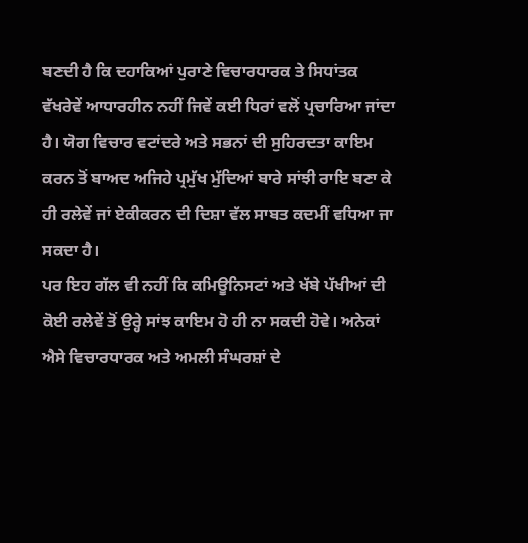ਬਣਦੀ ਹੈ ਕਿ ਦਹਾਕਿਆਂ ਪੁਰਾਣੇ ਵਿਚਾਰਧਾਰਕ ਤੇ ਸਿਧਾਂਤਕ ਵੱਖਰੇਵੇਂ ਆਧਾਰਹੀਨ ਨਹੀਂ ਜਿਵੇਂ ਕਈ ਧਿਰਾਂ ਵਲੋਂ ਪ੍ਰਚਾਰਿਆ ਜਾਂਦਾ ਹੈ। ਯੋਗ ਵਿਚਾਰ ਵਟਾਂਦਰੇ ਅਤੇ ਸਭਨਾਂ ਦੀ ਸੁਹਿਰਦਤਾ ਕਾਇਮ ਕਰਨ ਤੋਂ ਬਾਅਦ ਅਜਿਹੇ ਪ੍ਰਮੁੱਖ ਮੁੱਦਿਆਂ ਬਾਰੇ ਸਾਂਝੀ ਰਾਇ ਬਣਾ ਕੇ ਹੀ ਰਲੇਵੇਂ ਜਾਂ ਏਕੀਕਰਨ ਦੀ ਦਿਸ਼ਾ ਵੱਲ ਸਾਬਤ ਕਦਮੀਂ ਵਧਿਆ ਜਾ ਸਕਦਾ ਹੈ।
ਪਰ ਇਹ ਗੱਲ ਵੀ ਨਹੀਂ ਕਿ ਕਮਿਊਨਿਸਟਾਂ ਅਤੇ ਖੱਬੇ ਪੱਖੀਆਂ ਦੀ ਕੋਈ ਰਲੇਵੇਂ ਤੋਂ ਉਰ੍ਹੇ ਸਾਂਝ ਕਾਇਮ ਹੋ ਹੀ ਨਾ ਸਕਦੀ ਹੋਵੇ। ਅਨੇਕਾਂ ਐਸੇ ਵਿਚਾਰਧਾਰਕ ਅਤੇ ਅਮਲੀ ਸੰਘਰਸ਼ਾਂ ਦੇ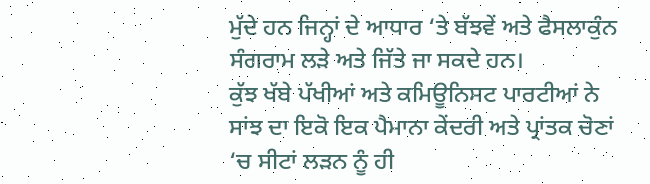ਮੁੱਦੇ ਹਨ ਜਿਨ੍ਹਾਂ ਦੇ ਆਧਾਰ ‘ਤੇ ਬੱਝਵੇਂ ਅਤੇ ਫੈਸਲਾਕੁੰਨ ਸੰਗਰਾਮ ਲੜੇ ਅਤੇ ਜਿੱਤੇ ਜਾ ਸਕਦੇ ਹਨ।
ਕੁੱਝ ਖੱਬੇ ਪੱਖੀਆਂ ਅਤੇ ਕਮਿਊਨਿਸਟ ਪਾਰਟੀਆਂ ਨੇ ਸਾਂਝ ਦਾ ਇਕੋ ਇਕ ਪੈਮਾਨਾ ਕੇਂਦਰੀ ਅਤੇ ਪ੍ਰਾਂਤਕ ਚੋਣਾਂ ‘ਚ ਸੀਟਾਂ ਲੜਨ ਨੂੰ ਹੀ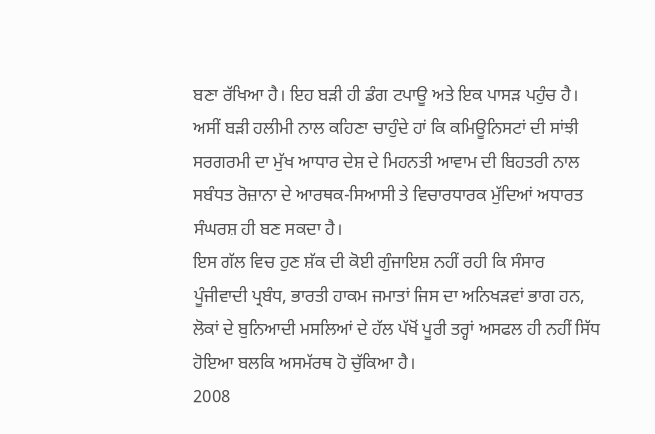ਬਣਾ ਰੱਖਿਆ ਹੈ। ਇਹ ਬੜੀ ਹੀ ਡੰਗ ਟਪਾਊ ਅਤੇ ਇਕ ਪਾਸੜ ਪਹੁੰਚ ਹੈ। ਅਸੀਂ ਬੜੀ ਹਲੀਮੀ ਨਾਲ ਕਹਿਣਾ ਚਾਹੁੰਦੇ ਹਾਂ ਕਿ ਕਮਿਊਨਿਸਟਾਂ ਦੀ ਸਾਂਝੀ ਸਰਗਰਮੀ ਦਾ ਮੁੱਖ ਆਧਾਰ ਦੇਸ਼ ਦੇ ਮਿਹਨਤੀ ਆਵਾਮ ਦੀ ਬਿਹਤਰੀ ਨਾਲ ਸਬੰਧਤ ਰੋਜ਼ਾਨਾ ਦੇ ਆਰਥਕ-ਸਿਆਸੀ ਤੇ ਵਿਚਾਰਧਾਰਕ ਮੁੱਦਿਆਂ ਅਧਾਰਤ ਸੰਘਰਸ਼ ਹੀ ਬਣ ਸਕਦਾ ਹੈ।
ਇਸ ਗੱਲ ਵਿਚ ਹੁਣ ਸ਼ੱਕ ਦੀ ਕੋਈ ਗੁੰਜਾਇਸ਼ ਨਹੀਂ ਰਹੀ ਕਿ ਸੰਸਾਰ ਪੂੰਜੀਵਾਦੀ ਪ੍ਰਬੰਧ, ਭਾਰਤੀ ਹਾਕਮ ਜਮਾਤਾਂ ਜਿਸ ਦਾ ਅਨਿਖੜਵਾਂ ਭਾਗ ਹਨ, ਲੋਕਾਂ ਦੇ ਬੁਨਿਆਦੀ ਮਸਲਿਆਂ ਦੇ ਹੱਲ ਪੱਖੋਂ ਪੂਰੀ ਤਰ੍ਹਾਂ ਅਸਫਲ ਹੀ ਨਹੀਂ ਸਿੱਧ ਹੋਇਆ ਬਲਕਿ ਅਸਮੱਰਥ ਹੋ ਚੁੱਕਿਆ ਹੈ।
2008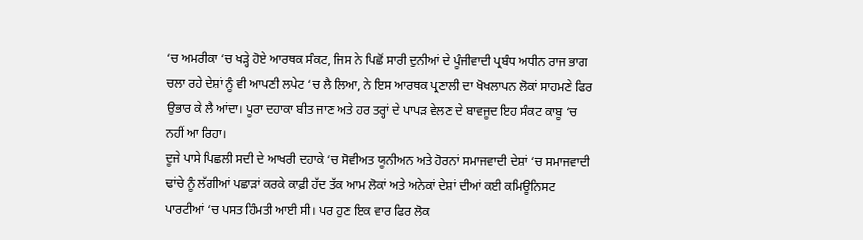‘ਚ ਅਮਰੀਕਾ ‘ਚ ਖੜ੍ਹੇ ਹੋਏ ਆਰਥਕ ਸੰਕਟ, ਜਿਸ ਨੇ ਪਿਛੋਂ ਸਾਰੀ ਦੁਨੀਆਂ ਦੇ ਪੂੰਜੀਵਾਦੀ ਪ੍ਰਬੰਧ ਅਧੀਨ ਰਾਜ ਭਾਗ ਚਲਾ ਰਹੇ ਦੇਸ਼ਾਂ ਨੂੰ ਵੀ ਆਪਣੀ ਲਪੇਟ ‘ਚ ਲੈ ਲਿਆ, ਨੇ ਇਸ ਆਰਥਕ ਪ੍ਰਣਾਲੀ ਦਾ ਖੋਖਲਾਪਨ ਲੋਕਾਂ ਸਾਹਮਣੇ ਫਿਰ ਉਭਾਰ ਕੇ ਲੈ ਆਂਦਾ। ਪੂਰਾ ਦਹਾਕਾ ਬੀਤ ਜਾਣ ਅਤੇ ਹਰ ਤਰ੍ਹਾਂ ਦੇ ਪਾਪੜ ਵੇਲਣ ਦੇ ਬਾਵਜੂਦ ਇਹ ਸੰਕਟ ਕਾਬੂ ‘ਚ ਨਹੀਂ ਆ ਰਿਹਾ।
ਦੂਜੇ ਪਾਸੇ ਪਿਛਲੀ ਸਦੀ ਦੇ ਆਖਰੀ ਦਹਾਕੇ ‘ਚ ਸੋਵੀਅਤ ਯੂਨੀਅਨ ਅਤੇ ਹੋਰਨਾਂ ਸਮਾਜਵਾਦੀ ਦੇਸ਼ਾਂ ‘ਚ ਸਮਾਜਵਾਦੀ ਢਾਂਚੇ ਨੂੰ ਲੱਗੀਆਂ ਪਛਾੜਾਂ ਕਰਕੇ ਕਾਫ਼ੀ ਹੱਦ ਤੱਕ ਆਮ ਲੋਕਾਂ ਅਤੇ ਅਨੇਕਾਂ ਦੇਸ਼ਾਂ ਦੀਆਂ ਕਈ ਕਮਿਊਨਿਸਟ ਪਾਰਟੀਆਂ ‘ਚ ਪਸਤ ਹਿੰਮਤੀ ਆਈ ਸੀ। ਪਰ ਹੁਣ ਇਕ ਵਾਰ ਫਿਰ ਲੋਕ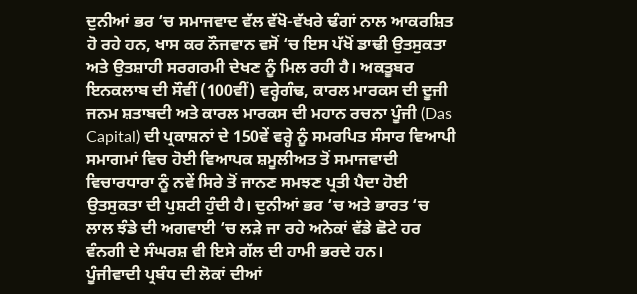ਦੁਨੀਆਂ ਭਰ ‘ਚ ਸਮਾਜਵਾਦ ਵੱਲ ਵੱਖੋ-ਵੱਖਰੇ ਢੰਗਾਂ ਨਾਲ ਆਕਰਸ਼ਿਤ ਹੋ ਰਹੇ ਹਨ, ਖਾਸ ਕਰ ਨੌਜਵਾਨ ਵਸੋਂ ‘ਚ ਇਸ ਪੱਖੋਂ ਡਾਢੀ ਉਤਸੁਕਤਾ ਅਤੇ ਉਤਸ਼ਾਹੀ ਸਰਗਰਮੀ ਦੇਖਣ ਨੂੰ ਮਿਲ ਰਹੀ ਹੈ। ਅਕਤੂਬਰ ਇਨਕਲਾਬ ਦੀ ਸੌਵੀਂ (100ਵੀਂ) ਵਰ੍ਹੇਗੰਢ, ਕਾਰਲ ਮਾਰਕਸ ਦੀ ਦੂਜੀ ਜਨਮ ਸ਼ਤਾਬਦੀ ਅਤੇ ਕਾਰਲ ਮਾਰਕਸ ਦੀ ਮਹਾਨ ਰਚਨਾ ਪੂੰਜੀ (Das Capital) ਦੀ ਪ੍ਰਕਾਸ਼ਨਾਂ ਦੇ 150ਵੇਂ ਵਰ੍ਹੇ ਨੂੰ ਸਮਰਪਿਤ ਸੰਸਾਰ ਵਿਆਪੀ ਸਮਾਗਮਾਂ ਵਿਚ ਹੋਈ ਵਿਆਪਕ ਸ਼ਮੂਲੀਅਤ ਤੋਂ ਸਮਾਜਵਾਦੀ ਵਿਚਾਰਧਾਰਾ ਨੂੰ ਨਵੇਂ ਸਿਰੇ ਤੋਂ ਜਾਨਣ ਸਮਝਣ ਪ੍ਰਤੀ ਪੈਦਾ ਹੋਈ ਉਤਸੁਕਤਾ ਦੀ ਪੁਸ਼ਟੀ ਹੁੰਦੀ ਹੈ। ਦੁਨੀਆਂ ਭਰ ‘ਚ ਅਤੇ ਭਾਰਤ ‘ਚ ਲਾਲ ਝੰਡੇ ਦੀ ਅਗਵਾਈ ‘ਚ ਲੜੇ ਜਾ ਰਹੇ ਅਨੇਕਾਂ ਵੱਡੇ ਛੋਟੇ ਹਰ ਵੰਨਗੀ ਦੇ ਸੰਘਰਸ਼ ਵੀ ਇਸੇ ਗੱਲ ਦੀ ਹਾਮੀ ਭਰਦੇ ਹਨ।
ਪੂੰਜੀਵਾਦੀ ਪ੍ਰਬੰਧ ਦੀ ਲੋਕਾਂ ਦੀਆਂ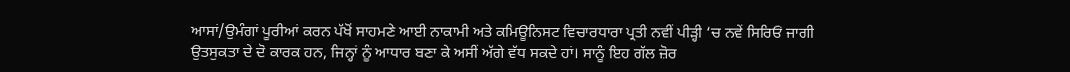ਆਸਾਂ/ਉਮੰਗਾਂ ਪੂਰੀਆਂ ਕਰਨ ਪੱਖੋਂ ਸਾਹਮਣੇ ਆਈ ਨਾਕਾਮੀ ਅਤੇ ਕਮਿਊਨਿਸਟ ਵਿਚਾਰਧਾਰਾ ਪ੍ਰਤੀ ਨਵੀਂ ਪੀੜ੍ਹੀ ‘ਚ ਨਵੇਂ ਸਿਰਿਓਂ ਜਾਗੀ ਉਤਸੁਕਤਾ ਦੇ ਦੋ ਕਾਰਕ ਹਨ, ਜਿਨ੍ਹਾਂ ਨੂੰ ਆਧਾਰ ਬਣਾ ਕੇ ਅਸੀਂ ਅੱਗੇ ਵੱਧ ਸਕਦੇ ਹਾਂ। ਸਾਨੂੰ ਇਹ ਗੱਲ ਜ਼ੋਰ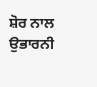ਸ਼ੋਰ ਨਾਲ ਉਭਾਰਨੀ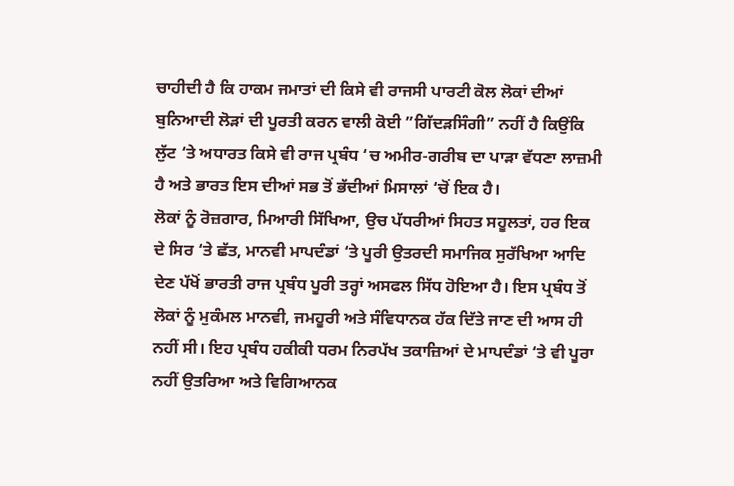ਚਾਹੀਦੀ ਹੈ ਕਿ ਹਾਕਮ ਜਮਾਤਾਂ ਦੀ ਕਿਸੇ ਵੀ ਰਾਜਸੀ ਪਾਰਟੀ ਕੋਲ ਲੋਕਾਂ ਦੀਆਂ ਬੁਨਿਆਦੀ ਲੋੜਾਂ ਦੀ ਪੂਰਤੀ ਕਰਨ ਵਾਲੀ ਕੋਈ ”ਗਿੱਦੜਸਿੰਗੀ” ਨਹੀਂ ਹੈ ਕਿਉਂਕਿ ਲੁੱਟ ‘ਤੇ ਅਧਾਰਤ ਕਿਸੇ ਵੀ ਰਾਜ ਪ੍ਰਬੰਧ ‘ਚ ਅਮੀਰ-ਗਰੀਬ ਦਾ ਪਾੜਾ ਵੱਧਣਾ ਲਾਜ਼ਮੀ ਹੈ ਅਤੇ ਭਾਰਤ ਇਸ ਦੀਆਂ ਸਭ ਤੋਂ ਭੱਦੀਆਂ ਮਿਸਾਲਾਂ ‘ਚੋਂ ਇਕ ਹੈ।
ਲੋਕਾਂ ਨੂੰ ਰੋਜ਼ਗਾਰ, ਮਿਆਰੀ ਸਿੱਖਿਆ, ਉਚ ਪੱਧਰੀਆਂ ਸਿਹਤ ਸਹੂਲਤਾਂ, ਹਰ ਇਕ ਦੇ ਸਿਰ ‘ਤੇ ਛੱਤ, ਮਾਨਵੀ ਮਾਪਦੰਡਾਂ ‘ਤੇ ਪੂਰੀ ਉਤਰਦੀ ਸਮਾਜਿਕ ਸੁਰੱਖਿਆ ਆਦਿ ਦੇਣ ਪੱਖੋਂ ਭਾਰਤੀ ਰਾਜ ਪ੍ਰਬੰਧ ਪੂਰੀ ਤਰ੍ਹਾਂ ਅਸਫਲ ਸਿੱਧ ਹੋਇਆ ਹੈ। ਇਸ ਪ੍ਰਬੰਧ ਤੋਂ ਲੋਕਾਂ ਨੂੰ ਮੁਕੰਮਲ ਮਾਨਵੀ, ਜਮਹੂਰੀ ਅਤੇ ਸੰਵਿਧਾਨਕ ਹੱਕ ਦਿੱਤੇ ਜਾਣ ਦੀ ਆਸ ਹੀ ਨਹੀਂ ਸੀ। ਇਹ ਪ੍ਰਬੰਧ ਹਕੀਕੀ ਧਰਮ ਨਿਰਪੱਖ ਤਕਾਜ਼ਿਆਂ ਦੇ ਮਾਪਦੰਡਾਂ ‘ਤੇ ਵੀ ਪੂਰਾ ਨਹੀਂ ਉਤਰਿਆ ਅਤੇ ਵਿਗਿਆਨਕ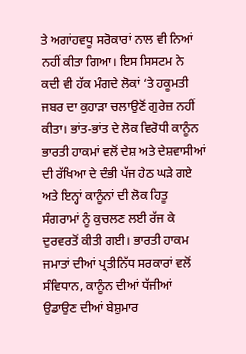ਤੇ ਅਗਾਂਹਵਧੂ ਸਰੋਕਾਰਾਂ ਨਾਲ ਵੀ ਨਿਆਂ ਨਹੀਂ ਕੀਤਾ ਗਿਆ। ਇਸ ਸਿਸਟਮ ਨੇ ਕਦੀ ਵੀ ਹੱਕ ਮੰਗਦੇ ਲੋਕਾਂ ‘ਤੇ ਹਕੂਮਤੀ ਜਬਰ ਦਾ ਕੁਹਾੜਾ ਚਲਾਉਣੋਂ ਗੁਰੇਜ਼ ਨਹੀਂ ਕੀਤਾ। ਭਾਂਤ-ਭਾਂਤ ਦੇ ਲੋਕ ਵਿਰੋਧੀ ਕਾਨੂੰਨ ਭਾਰਤੀ ਹਾਕਮਾਂ ਵਲੋਂ ਦੇਸ਼ ਅਤੇ ਦੇਸ਼ਵਾਸੀਆਂ ਦੀ ਰੱਖਿਆ ਦੇ ਦੰਭੀ ਪੱਜ ਹੇਠ ਘੜੇ ਗਏ ਅਤੇ ਇਨ੍ਹਾਂ ਕਾਨੂੰਨਾਂ ਦੀ ਲੋਕ ਹਿਤੂ ਸੰਗਰਾਮਾਂ ਨੂੰ ਕੁਚਲਣ ਲਈ ਰੱਜ ਕੇ ਦੁਰਵਰਤੋਂ ਕੀਤੀ ਗਈ। ਭਾਰਤੀ ਹਾਕਮ ਜਮਾਤਾਂ ਦੀਆਂ ਪ੍ਰਤੀਨਿੱਧ ਸਰਕਾਰਾਂ ਵਲੋਂ ਸੰਵਿਧਾਨ, ਕਾਨੂੰਨ ਦੀਆਂ ਧੱਜੀਆਂ ਉਡਾਉਣ ਦੀਆਂ ਬੇਸ਼ੁਮਾਰ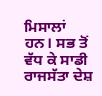ਮਿਸਾਲਾਂ ਹਨ। ਸਭ ਤੋਂ ਵੱਧ ਕੇ ਸਾਡੀ ਰਾਜਸੱਤਾ ਦੇਸ਼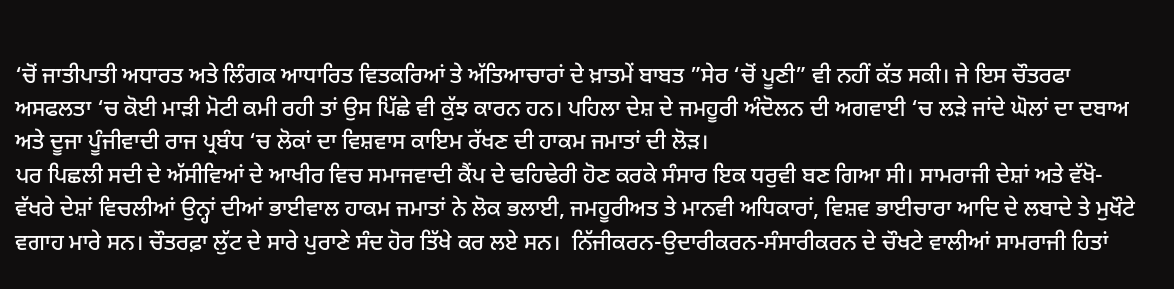‘ਚੋਂ ਜਾਤੀਪਾਤੀ ਅਧਾਰਤ ਅਤੇ ਲਿੰਗਕ ਆਧਾਰਿਤ ਵਿਤਕਰਿਆਂ ਤੇ ਅੱਤਿਆਚਾਰਾਂ ਦੇ ਖ਼ਾਤਮੇਂ ਬਾਬਤ ”ਸੇਰ ‘ਚੋਂ ਪੂਣੀ” ਵੀ ਨਹੀਂ ਕੱਤ ਸਕੀ। ਜੇ ਇਸ ਚੌਤਰਫਾ ਅਸਫਲਤਾ ‘ਚ ਕੋਈ ਮਾੜੀ ਮੋਟੀ ਕਮੀ ਰਹੀ ਤਾਂ ਉਸ ਪਿੱਛੇ ਵੀ ਕੁੱਝ ਕਾਰਨ ਹਨ। ਪਹਿਲਾ ਦੇਸ਼ ਦੇ ਜਮਹੂਰੀ ਅੰਦੋਲਨ ਦੀ ਅਗਵਾਈ ‘ਚ ਲੜੇ ਜਾਂਦੇ ਘੋਲਾਂ ਦਾ ਦਬਾਅ ਅਤੇ ਦੂਜਾ ਪੂੰਜੀਵਾਦੀ ਰਾਜ ਪ੍ਰਬੰਧ ‘ਚ ਲੋਕਾਂ ਦਾ ਵਿਸ਼ਵਾਸ ਕਾਇਮ ਰੱਖਣ ਦੀ ਹਾਕਮ ਜਮਾਤਾਂ ਦੀ ਲੋੜ।
ਪਰ ਪਿਛਲੀ ਸਦੀ ਦੇ ਅੱਸੀਵਿਆਂ ਦੇ ਆਖੀਰ ਵਿਚ ਸਮਾਜਵਾਦੀ ਕੈਂਪ ਦੇ ਢਹਿਢੇਰੀ ਹੋਣ ਕਰਕੇ ਸੰਸਾਰ ਇਕ ਧਰੁਵੀ ਬਣ ਗਿਆ ਸੀ। ਸਾਮਰਾਜੀ ਦੇਸ਼ਾਂ ਅਤੇ ਵੱਖੋ-ਵੱਖਰੇ ਦੇਸ਼ਾਂ ਵਿਚਲੀਆਂ ਉਨ੍ਹਾਂ ਦੀਆਂ ਭਾਈਵਾਲ ਹਾਕਮ ਜਮਾਤਾਂ ਨੇ ਲੋਕ ਭਲਾਈ, ਜਮਹੂਰੀਅਤ ਤੇ ਮਾਨਵੀ ਅਧਿਕਾਰਾਂ, ਵਿਸ਼ਵ ਭਾਈਚਾਰਾ ਆਦਿ ਦੇ ਲਬਾਦੇ ਤੇ ਮੁਖੌਟੇ ਵਗਾਹ ਮਾਰੇ ਸਨ। ਚੌਤਰਫ਼ਾ ਲੁੱਟ ਦੇ ਸਾਰੇ ਪੁਰਾਣੇ ਸੰਦ ਹੋਰ ਤਿੱਖੇ ਕਰ ਲਏ ਸਨ।  ਨਿੱਜੀਕਰਨ-ਉਦਾਰੀਕਰਨ-ਸੰਸਾਰੀਕਰਨ ਦੇ ਚੌਖਟੇ ਵਾਲੀਆਂ ਸਾਮਰਾਜੀ ਹਿਤਾਂ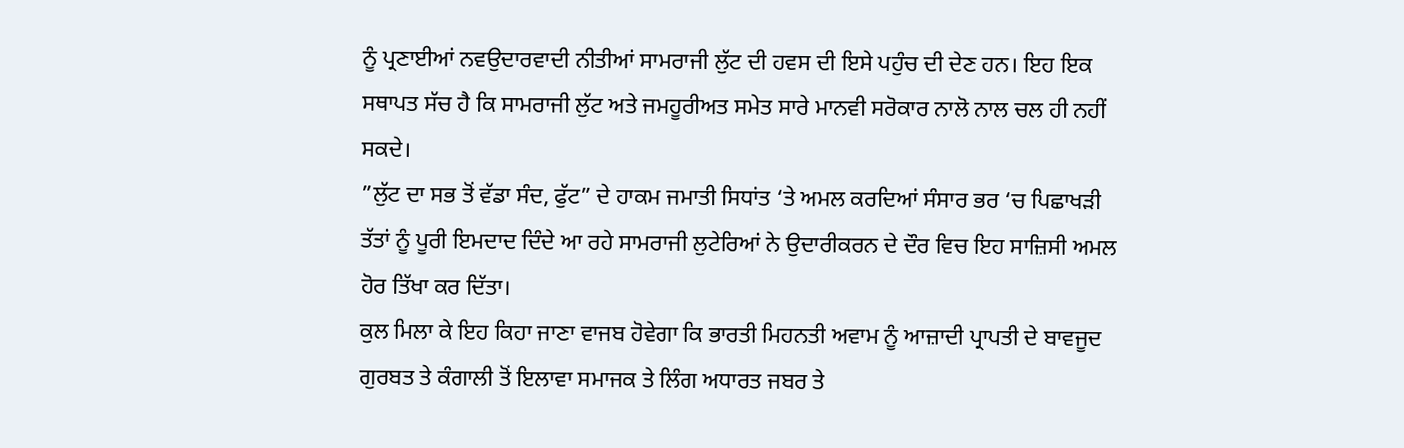ਨੂੰ ਪ੍ਰਣਾਈਆਂ ਨਵਉਦਾਰਵਾਦੀ ਨੀਤੀਆਂ ਸਾਮਰਾਜੀ ਲੁੱਟ ਦੀ ਹਵਸ ਦੀ ਇਸੇ ਪਹੁੰਚ ਦੀ ਦੇਣ ਹਨ। ਇਹ ਇਕ ਸਥਾਪਤ ਸੱਚ ਹੈ ਕਿ ਸਾਮਰਾਜੀ ਲੁੱਟ ਅਤੇ ਜਮਹੂਰੀਅਤ ਸਮੇਤ ਸਾਰੇ ਮਾਨਵੀ ਸਰੋਕਾਰ ਨਾਲੋ ਨਾਲ ਚਲ ਹੀ ਨਹੀਂ ਸਕਦੇ।
”ਲੁੱਟ ਦਾ ਸਭ ਤੋਂ ਵੱਡਾ ਸੰਦ, ਫੁੱਟ” ਦੇ ਹਾਕਮ ਜਮਾਤੀ ਸਿਧਾਂਤ ‘ਤੇ ਅਮਲ ਕਰਦਿਆਂ ਸੰਸਾਰ ਭਰ ‘ਚ ਪਿਛਾਖੜੀ ਤੱਤਾਂ ਨੂੰ ਪੂਰੀ ਇਮਦਾਦ ਦਿੰਦੇ ਆ ਰਹੇ ਸਾਮਰਾਜੀ ਲੁਟੇਰਿਆਂ ਨੇ ਉਦਾਰੀਕਰਨ ਦੇ ਦੌਰ ਵਿਚ ਇਹ ਸਾਜ਼ਿਸੀ ਅਮਲ ਹੋਰ ਤਿੱਖਾ ਕਰ ਦਿੱਤਾ।
ਕੁਲ ਮਿਲਾ ਕੇ ਇਹ ਕਿਹਾ ਜਾਣਾ ਵਾਜਬ ਹੋਵੇਗਾ ਕਿ ਭਾਰਤੀ ਮਿਹਨਤੀ ਅਵਾਮ ਨੂੰ ਆਜ਼ਾਦੀ ਪ੍ਰਾਪਤੀ ਦੇ ਬਾਵਜੂਦ ਗੁਰਬਤ ਤੇ ਕੰਗਾਲੀ ਤੋਂ ਇਲਾਵਾ ਸਮਾਜਕ ਤੇ ਲਿੰਗ ਅਧਾਰਤ ਜਬਰ ਤੇ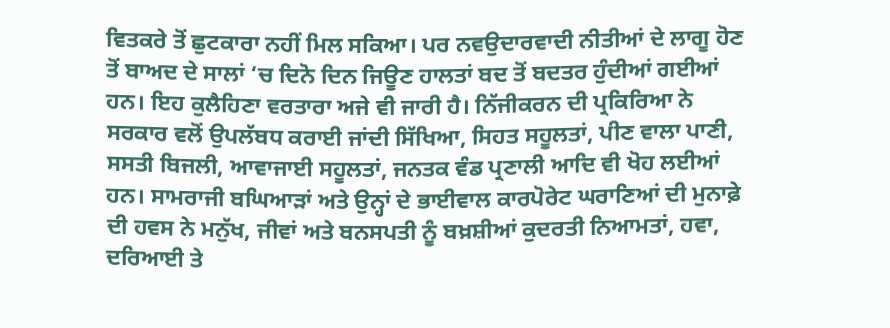ਵਿਤਕਰੇ ਤੋਂ ਛੁਟਕਾਰਾ ਨਹੀਂ ਮਿਲ ਸਕਿਆ। ਪਰ ਨਵਉਦਾਰਵਾਦੀ ਨੀਤੀਆਂ ਦੇ ਲਾਗੂ ਹੋਣ ਤੋਂ ਬਾਅਦ ਦੇ ਸਾਲਾਂ ‘ਚ ਦਿਨੋ ਦਿਨ ਜਿਊਣ ਹਾਲਤਾਂ ਬਦ ਤੋਂ ਬਦਤਰ ਹੁੰਦੀਆਂ ਗਈਆਂ ਹਨ। ਇਹ ਕੁਲੈਹਿਣਾ ਵਰਤਾਰਾ ਅਜੇ ਵੀ ਜਾਰੀ ਹੈ। ਨਿੱਜੀਕਰਨ ਦੀ ਪ੍ਰਕਿਰਿਆ ਨੇ ਸਰਕਾਰ ਵਲੋਂ ਉਪਲੱਬਧ ਕਰਾਈ ਜਾਂਦੀ ਸਿੱਖਿਆ, ਸਿਹਤ ਸਹੂਲਤਾਂ, ਪੀਣ ਵਾਲਾ ਪਾਣੀ, ਸਸਤੀ ਬਿਜਲੀ, ਆਵਾਜਾਈ ਸਹੂਲਤਾਂ, ਜਨਤਕ ਵੰਡ ਪ੍ਰਣਾਲੀ ਆਦਿ ਵੀ ਖੋਹ ਲਈਆਂ ਹਨ। ਸਾਮਰਾਜੀ ਬਘਿਆੜਾਂ ਅਤੇ ਉਨ੍ਹਾਂ ਦੇ ਭਾਈਵਾਲ ਕਾਰਪੋਰੇਟ ਘਰਾਣਿਆਂ ਦੀ ਮੁਨਾਫ਼ੇ ਦੀ ਹਵਸ ਨੇ ਮਨੁੱਖ, ਜੀਵਾਂ ਅਤੇ ਬਨਸਪਤੀ ਨੂੰ ਬਖ਼ਸ਼ੀਆਂ ਕੁਦਰਤੀ ਨਿਆਮਤਾਂ, ਹਵਾ, ਦਰਿਆਈ ਤੇ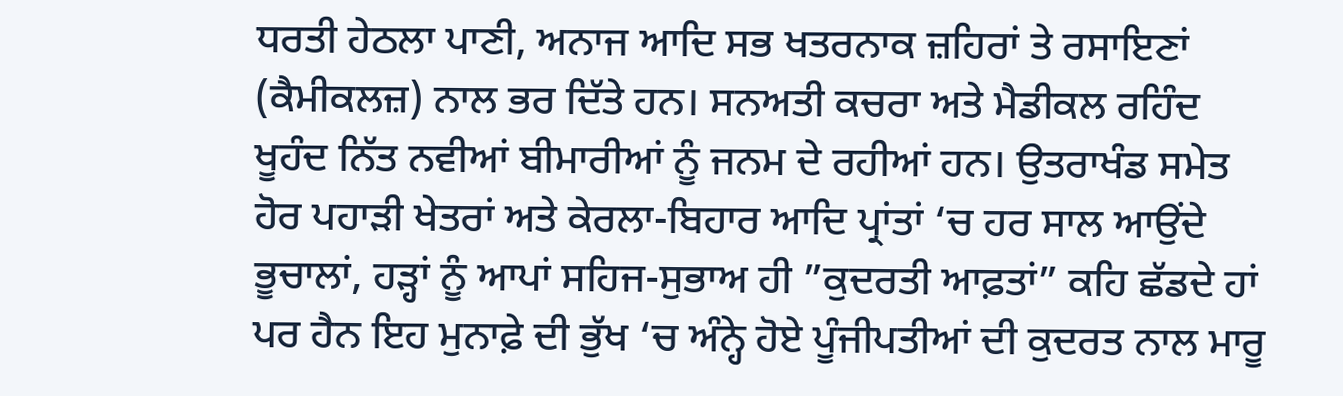ਧਰਤੀ ਹੇਠਲਾ ਪਾਣੀ, ਅਨਾਜ ਆਦਿ ਸਭ ਖਤਰਨਾਕ ਜ਼ਹਿਰਾਂ ਤੇ ਰਸਾਇਣਾਂ (ਕੈਮੀਕਲਜ਼) ਨਾਲ ਭਰ ਦਿੱਤੇ ਹਨ। ਸਨਅਤੀ ਕਚਰਾ ਅਤੇ ਮੈਡੀਕਲ ਰਹਿੰਦ ਖੂਹੰਦ ਨਿੱਤ ਨਵੀਆਂ ਬੀਮਾਰੀਆਂ ਨੂੰ ਜਨਮ ਦੇ ਰਹੀਆਂ ਹਨ। ਉਤਰਾਖੰਡ ਸਮੇਤ ਹੋਰ ਪਹਾੜੀ ਖੇਤਰਾਂ ਅਤੇ ਕੇਰਲਾ-ਬਿਹਾਰ ਆਦਿ ਪ੍ਰਾਂਤਾਂ ‘ਚ ਹਰ ਸਾਲ ਆਉਂਦੇ ਭੂਚਾਲਾਂ, ਹੜ੍ਹਾਂ ਨੂੰ ਆਪਾਂ ਸਹਿਜ-ਸੁਭਾਅ ਹੀ ”ਕੁਦਰਤੀ ਆਫ਼ਤਾਂ” ਕਹਿ ਛੱਡਦੇ ਹਾਂ ਪਰ ਹੈਨ ਇਹ ਮੁਨਾਫ਼ੇ ਦੀ ਭੁੱਖ ‘ਚ ਅੰਨ੍ਹੇ ਹੋਏ ਪੂੰਜੀਪਤੀਆਂ ਦੀ ਕੁਦਰਤ ਨਾਲ ਮਾਰੂ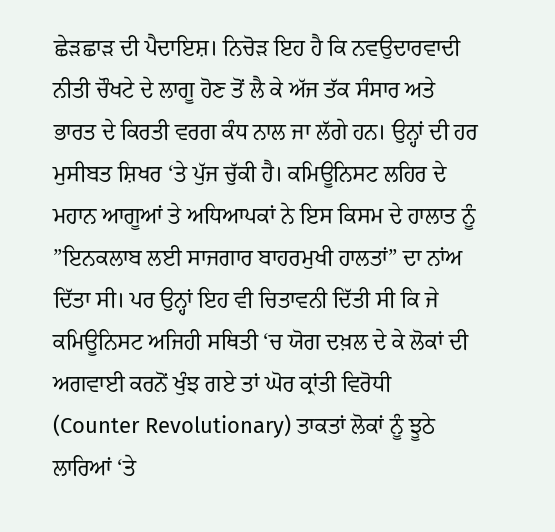ਛੇੜਛਾੜ ਦੀ ਪੈਦਾਇਸ਼। ਨਿਚੋੜ ਇਹ ਹੈ ਕਿ ਨਵਉਦਾਰਵਾਦੀ ਨੀਤੀ ਚੌਖਟੇ ਦੇ ਲਾਗੂ ਹੋਣ ਤੋਂ ਲੈ ਕੇ ਅੱਜ ਤੱਕ ਸੰਸਾਰ ਅਤੇ ਭਾਰਤ ਦੇ ਕਿਰਤੀ ਵਰਗ ਕੰਧ ਨਾਲ ਜਾ ਲੱਗੇ ਹਨ। ਉਨ੍ਹਾਂ ਦੀ ਹਰ ਮੁਸੀਬਤ ਸ਼ਿਖਰ ‘ਤੇ ਪੁੱਜ ਚੁੱਕੀ ਹੈ। ਕਮਿਊਨਿਸਟ ਲਹਿਰ ਦੇ ਮਹਾਨ ਆਗੂਆਂ ਤੇ ਅਧਿਆਪਕਾਂ ਨੇ ਇਸ ਕਿਸਮ ਦੇ ਹਾਲਾਤ ਨੂੰ ”ਇਨਕਲਾਬ ਲਈ ਸਾਜਗਾਰ ਬਾਹਰਮੁਖੀ ਹਾਲਤਾਂ” ਦਾ ਨਾਂਅ ਦਿੱਤਾ ਸੀ। ਪਰ ਉਨ੍ਹਾਂ ਇਹ ਵੀ ਚਿਤਾਵਨੀ ਦਿੱਤੀ ਸੀ ਕਿ ਜੇ ਕਮਿਊਨਿਸਟ ਅਜਿਹੀ ਸਥਿਤੀ ‘ਚ ਯੋਗ ਦਖ਼ਲ ਦੇ ਕੇ ਲੋਕਾਂ ਦੀ ਅਗਵਾਈ ਕਰਨੋਂ ਖੁੰਝ ਗਏ ਤਾਂ ਘੋਰ ਕ੍ਰਾਂਤੀ ਵਿਰੋਧੀ (Counter Revolutionary) ਤਾਕਤਾਂ ਲੋਕਾਂ ਨੂੰ ਝੂਠੇ ਲਾਰਿਆਂ ‘ਤੇ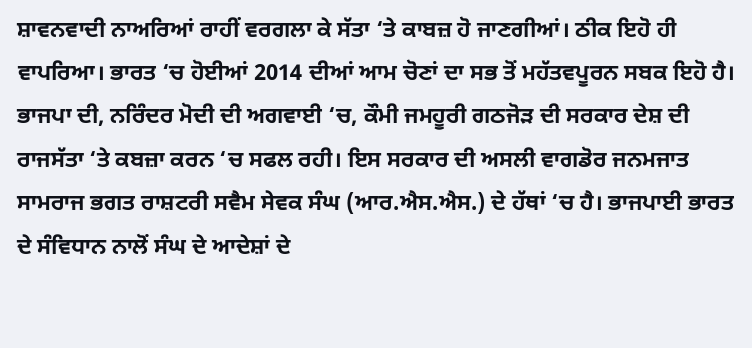ਸ਼ਾਵਨਵਾਦੀ ਨਾਅਰਿਆਂ ਰਾਹੀਂ ਵਰਗਲਾ ਕੇ ਸੱਤਾ ‘ਤੇ ਕਾਬਜ਼ ਹੋ ਜਾਣਗੀਆਂ। ਠੀਕ ਇਹੋ ਹੀ ਵਾਪਰਿਆ। ਭਾਰਤ ‘ਚ ਹੋਈਆਂ 2014 ਦੀਆਂ ਆਮ ਚੋਣਾਂ ਦਾ ਸਭ ਤੋਂ ਮਹੱਤਵਪੂਰਨ ਸਬਕ ਇਹੋ ਹੈ। ਭਾਜਪਾ ਦੀ, ਨਰਿੰਦਰ ਮੋਦੀ ਦੀ ਅਗਵਾਈ ‘ਚ, ਕੌਮੀ ਜਮਹੂਰੀ ਗਠਜੋੜ ਦੀ ਸਰਕਾਰ ਦੇਸ਼ ਦੀ ਰਾਜਸੱਤਾ ‘ਤੇ ਕਬਜ਼ਾ ਕਰਨ ‘ਚ ਸਫਲ ਰਹੀ। ਇਸ ਸਰਕਾਰ ਦੀ ਅਸਲੀ ਵਾਗਡੋਰ ਜਨਮਜਾਤ ਸਾਮਰਾਜ ਭਗਤ ਰਾਸ਼ਟਰੀ ਸਵੈਮ ਸੇਵਕ ਸੰਘ (ਆਰ.ਐਸ.ਐਸ.) ਦੇ ਹੱਥਾਂ ‘ਚ ਹੈ। ਭਾਜਪਾਈ ਭਾਰਤ ਦੇ ਸੰਵਿਧਾਨ ਨਾਲੋਂ ਸੰਘ ਦੇ ਆਦੇਸ਼ਾਂ ਦੇ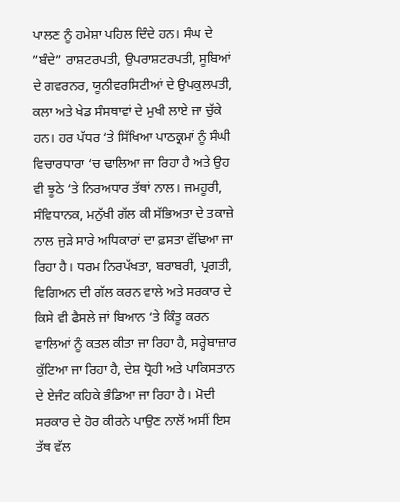ਪਾਲਣ ਨੂੰ ਹਮੇਸ਼ਾ ਪਹਿਲ ਦਿੰਦੇ ਹਨ। ਸੰਘ ਦੇ ”ਬੰਦੇ” ਰਾਸ਼ਟਰਪਤੀ, ਉਪਰਾਸ਼ਟਰਪਤੀ, ਸੂਬਿਆਂ ਦੇ ਗਵਰਨਰ, ਯੂਨੀਵਰਸਿਟੀਆਂ ਦੇ ਉਪਕੁਲਪਤੀ, ਕਲਾ ਅਤੇ ਖੇਡ ਸੰਸਥਾਵਾਂ ਦੇ ਮੁਖੀ ਲਾਏ ਜਾ ਚੁੱਕੇ ਹਨ। ਹਰ ਪੱਧਰ ‘ਤੇ ਸਿੱਖਿਆ ਪਾਠਕ੍ਰਮਾਂ ਨੂੰ ਸੰਘੀ ਵਿਚਾਰਧਾਰਾ ‘ਚ ਢਾਲਿਆ ਜਾ ਰਿਹਾ ਹੈ ਅਤੇ ਉਹ ਵੀ ਝੂਠੇ ‘ਤੇ ਨਿਰਅਧਾਰ ਤੱਥਾਂ ਨਾਲ। ਜਮਹੂਰੀ, ਸੰਵਿਧਾਨਕ, ਮਨੁੱਖੀ ਗੱਲ ਕੀ ਸੱਭਿਅਤਾ ਦੇ ਤਕਾਜ਼ੇ ਨਾਲ ਜੁੜੇ ਸਾਰੇ ਅਧਿਕਾਰਾਂ ਦਾ ਫ਼ਸਤਾ ਵੱਢਿਆ ਜਾ ਰਿਹਾ ਹੈ। ਧਰਮ ਨਿਰਪੱਖਤਾ, ਬਰਾਬਰੀ, ਪ੍ਰਗਤੀ, ਵਿਗਿਅਨ ਦੀ ਗੱਲ ਕਰਨ ਵਾਲੇ ਅਤੇ ਸਰਕਾਰ ਦੇ ਕਿਸੇ ਵੀ ਫੈਸਲੇ ਜਾਂ ਬਿਆਨ ‘ਤੇ ਕਿੰਤੂ ਕਰਨ ਵਾਲਿਆਂ ਨੂੰ ਕਤਲ ਕੀਤਾ ਜਾ ਰਿਹਾ ਹੈ, ਸਰ੍ਹੇਬਾਜ਼ਾਰ ਕੁੱਟਿਆ ਜਾ ਰਿਹਾ ਹੈ, ਦੇਸ਼ ਧ੍ਰੋਹੀ ਅਤੇ ਪਾਕਿਸਤਾਨ ਦੇ ਏਜੰਟ ਕਹਿਕੇ ਭੰਡਿਆ ਜਾ ਰਿਹਾ ਹੈ। ਮੋਦੀ ਸਰਕਾਰ ਦੇ ਹੋਰ ਕੀਰਨੇ ਪਾਉਣ ਨਾਲੋਂ ਅਸੀਂ ਇਸ ਤੱਥ ਵੱਲ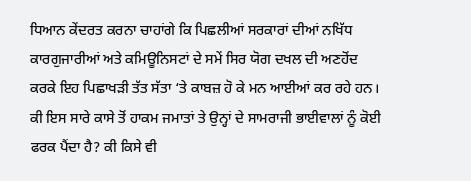ਧਿਆਨ ਕੇਂਦਰਤ ਕਰਨਾ ਚਾਹਾਂਗੇ ਕਿ ਪਿਛਲੀਆਂ ਸਰਕਾਰਾਂ ਦੀਆਂ ਨਖਿੱਧ ਕਾਰਗੁਜਾਰੀਆਂ ਅਤੇ ਕਮਿਊਨਿਸਟਾਂ ਦੇ ਸਮੇਂ ਸਿਰ ਯੋਗ ਦਖਲ ਦੀ ਅਣਹੋਂਦ ਕਰਕੇ ਇਹ ਪਿਛਾਖੜੀ ਤੱਤ ਸੱਤਾ ‘ਤੇ ਕਾਬਜ਼ ਹੋ ਕੇ ਮਨ ਆਈਆਂ ਕਰ ਰਹੇ ਹਨ। ਕੀ ਇਸ ਸਾਰੇ ਕਾਸੇ ਤੋਂ ਹਾਕਮ ਜਮਾਤਾਂ ਤੇ ਉਨ੍ਹਾਂ ਦੇ ਸਾਮਰਾਜੀ ਭਾਈਵਾਲਾਂ ਨੂੰ ਕੋਈ ਫਰਕ ਪੈਂਦਾ ਹੈ? ਕੀ ਕਿਸੇ ਵੀ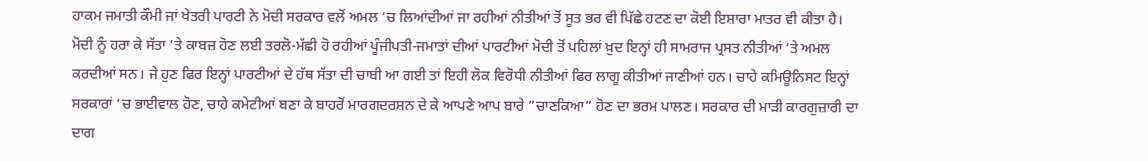ਹਾਕਮ ਜਮਾਤੀ ਕੌਮੀ ਜਾਂ ਖੇਤਰੀ ਪਾਰਟੀ ਨੇ ਮੋਦੀ ਸਰਕਾਰ ਵਲੋਂ ਅਮਲ ‘ਚ ਲਿਆਂਦੀਆਂ ਜਾ ਰਹੀਆਂ ਨੀਤੀਆਂ ਤੋਂ ਸੂਤ ਭਰ ਵੀ ਪਿੱਛੇ ਹਟਣ ਦਾ ਕੋਈ ਇਸ਼ਾਰਾ ਮਾਤਰ ਵੀ ਕੀਤਾ ਹੈ।
ਮੋਦੀ ਨੂੰ ਹਰਾ ਕੇ ਸੱਤਾ ‘ਤੇ ਕਾਬਜ਼ ਹੋਣ ਲਈ ਤਰਲੋ-ਮੱਛੀ ਹੋ ਰਹੀਆਂ ਪੂੰਜੀਪਤੀ-ਜਮਾਤਾਂ ਦੀਆਂ ਪਾਰਟੀਆਂ ਮੋਦੀ ਤੋਂ ਪਹਿਲਾਂ ਖ਼ੁਦ ਇਨ੍ਹਾਂ ਹੀ ਸਾਮਰਾਜ ਪ੍ਰਸਤ ਨੀਤੀਆਂ ‘ਤੇ ਅਮਲ ਕਰਦੀਆਂ ਸਨ। ਜੇ ਹੁਣ ਫਿਰ ਇਨ੍ਹਾਂ ਪਾਰਟੀਆਂ ਦੇ ਹੱਥ ਸੱਤਾ ਦੀ ਚਾਬੀ ਆ ਗਈ ਤਾਂ ਇਹੀ ਲੋਕ ਵਿਰੋਧੀ ਨੀਤੀਆਂ ਫਿਰ ਲਾਗੂ ਕੀਤੀਆਂ ਜਾਣੀਆਂ ਹਨ। ਚਾਹੇ ਕਮਿਊਨਿਸਟ ਇਨ੍ਹਾਂ ਸਰਕਾਰਾਂ ‘ਚ ਭਾਈਵਾਲ ਹੋਣ, ਚਾਹੇ ਕਮੇਟੀਆਂ ਬਣਾ ਕੇ ਬਾਹਰੋਂ ਮਾਰਗਦਰਸ਼ਨ ਦੇ ਕੇ ਆਪਣੇ ਆਪ ਬਾਰੇ ”ਚਾਣਕਿਆ” ਹੋਣ ਦਾ ਭਰਮ ਪਾਲਣ। ਸਰਕਾਰ ਦੀ ਮਾੜੀ ਕਾਰਗੁਜ਼ਾਰੀ ਦਾ ਦਾਗ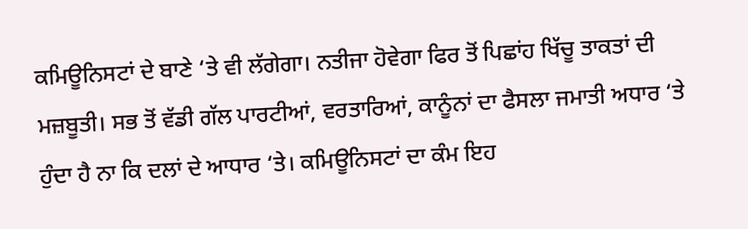ਕਮਿਊਨਿਸਟਾਂ ਦੇ ਬਾਣੇ ‘ਤੇ ਵੀ ਲੱਗੇਗਾ। ਨਤੀਜਾ ਹੋਵੇਗਾ ਫਿਰ ਤੋਂ ਪਿਛਾਂਹ ਖਿੱਚੂ ਤਾਕਤਾਂ ਦੀ ਮਜ਼ਬੂਤੀ। ਸਭ ਤੋਂ ਵੱਡੀ ਗੱਲ ਪਾਰਟੀਆਂ, ਵਰਤਾਰਿਆਂ, ਕਾਨੂੰਨਾਂ ਦਾ ਫੈਸਲਾ ਜਮਾਤੀ ਅਧਾਰ ‘ਤੇ ਹੁੰਦਾ ਹੈ ਨਾ ਕਿ ਦਲਾਂ ਦੇ ਆਧਾਰ ‘ਤੇ। ਕਮਿਊਨਿਸਟਾਂ ਦਾ ਕੰਮ ਇਹ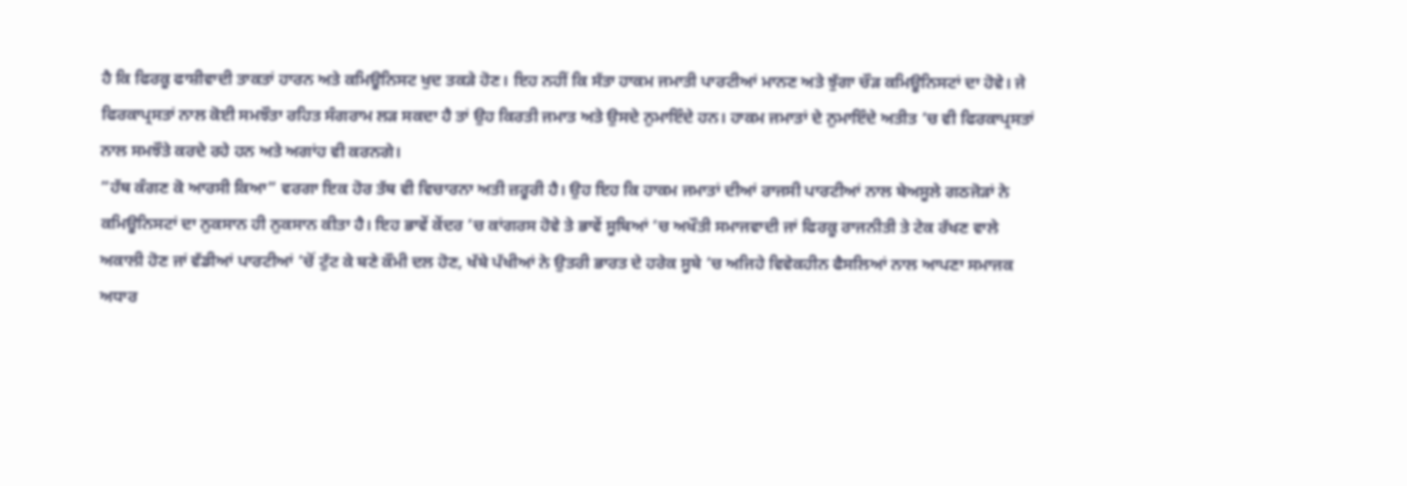ਹੈ ਕਿ ਫਿਰਕੂ ਫਾਸ਼ੀਵਾਦੀ ਤਾਕਤਾਂ ਹਾਰਨ ਅਤੇ ਕਮਿਊਨਿਸਟ ਖੁਦ ਤਕੜੇ ਹੋਣ। ਇਹ ਨਹੀਂ ਕਿ ਸੱਤਾ ਹਾਕਮ ਜਮਾਤੀ ਪਾਰਟੀਆਂ ਮਾਨਣ ਅਤੇ ਝੁੱਗਾ ਚੌੜ ਕਮਿਊਨਿਸਟਾਂ ਦਾ ਹੋਵੇ। ਜੇ ਫਿਰਕਾਪ੍ਰਸਤਾਂ ਨਾਲ ਕੋਈ ਸਮਝੌਤਾ ਰਹਿਤ ਸੰਗਰਾਮ ਲੜ ਸਕਦਾ ਹੈ ਤਾਂ ਉਹ ਕਿਰਤੀ ਜਮਾਤ ਅਤੇ ਉਸਦੇ ਨੁਮਾਇੰਦੇ ਹਨ। ਹਾਕਮ ਜਮਾਤਾਂ ਦੇ ਨੁਮਾਇੰਦੇ ਅਤੀਤ ‘ਚ ਵੀ ਫਿਰਕਾਪ੍ਰਸਤਾਂ ਨਾਲ ਸਮਝੌਤੇ ਕਰਦੇ ਰਹੇ ਹਨ ਅਤੇ ਅਗਾਂਹ ਵੀ ਕਰਨਗੇ।
”ਹੱਥ ਕੰਗਣ ਕੋ ਆਰਸੀ ਕਿਆ” ਵਰਗਾ ਇਕ ਹੋਰ ਤੱਥ ਵੀ ਵਿਚਾਰਨਾ ਅਤੀ ਜ਼ਰੂਰੀ ਹੈ। ਉਹ ਇਹ ਕਿ ਹਾਕਮ ਜਮਾਤਾਂ ਦੀਆਂ ਰਾਜਸੀ ਪਾਰਟੀਆਂ ਨਾਲ ਬੇਅਸੂਲੇ ਗਠਜੋੜਾਂ ਨੇ ਕਮਿਊਨਿਸਟਾਂ ਦਾ ਨੁਕਸਾਨ ਹੀ ਨੁਕਸਾਨ ਕੀਤਾ ਹੈ। ਇਹ ਭਾਵੇਂ ਕੇਂਦਰ ‘ਚ ਕਾਂਗਰਸ ਹੋਵੇ ਤੇ ਭਾਵੇਂ ਸੂਬਿਆਂ ‘ਚ ਅਖੌਤੀ ਸਮਾਜਵਾਦੀ ਜਾਂ ਫਿਰਕੂ ਰਾਜਨੀਤੀ ਤੇ ਟੇਕ ਰੱਖਣ ਵਾਲੇ ਅਕਾਲੀ ਹੋਣ ਜਾਂ ਵੱਡੀਆਂ ਪਾਰਟੀਆਂ ‘ਚੋਂ ਟੁੱਟ ਕੇ ਬਣੇ ਕੌਮੀ ਦਲ ਹੋਣ, ਖੱਬੇ ਪੱਖੀਆਂ ਨੇ ਉਤਰੀ ਭਾਰਤ ਦੇ ਹਰੇਕ ਸੂਬੇ ‘ਚ ਅਜਿਹੇ ਵਿਵੇਕਹੀਨ ਫੈਸਲਿਆਂ ਨਾਲ ਆਪਣਾ ਸਮਾਜਕ ਅਧਾਰ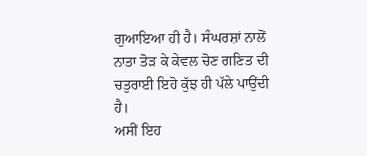ਗੁਆਇਆ ਹੀ ਹੈ। ਸੰਘਰਸ਼ਾਂ ਨਾਲੋਂ ਨਾਤਾ ਤੋੜ ਕੇ ਕੇਵਲ ਚੋਣ ਗਣਿਤ ਦੀ ਚਤੁਰਾਈ ਇਹੋ ਕੁੱਝ ਹੀ ਪੱਲੇ ਪਾਉਂਦੀ ਹੈ।
ਅਸੀਂ ਇਹ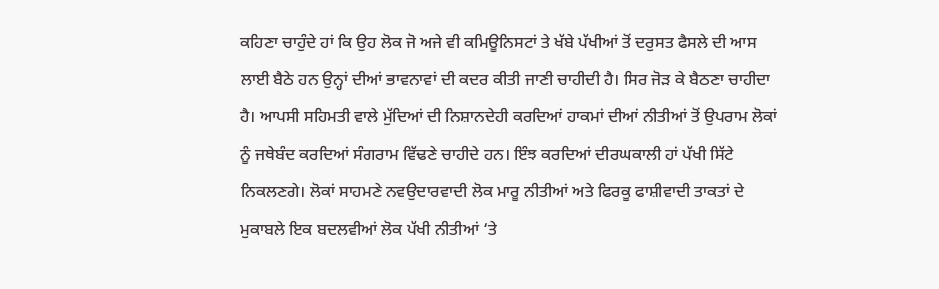ਕਹਿਣਾ ਚਾਹੁੰਦੇ ਹਾਂ ਕਿ ਉਹ ਲੋਕ ਜੋ ਅਜੇ ਵੀ ਕਮਿਊਨਿਸਟਾਂ ਤੇ ਖੱਬੇ ਪੱਖੀਆਂ ਤੋਂ ਦਰੁਸਤ ਫੈਸਲੇ ਦੀ ਆਸ ਲਾਈ ਬੈਠੇ ਹਨ ਉਨ੍ਹਾਂ ਦੀਆਂ ਭਾਵਨਾਵਾਂ ਦੀ ਕਦਰ ਕੀਤੀ ਜਾਣੀ ਚਾਹੀਦੀ ਹੈ। ਸਿਰ ਜੋੜ ਕੇ ਬੈਠਣਾ ਚਾਹੀਦਾ ਹੈ। ਆਪਸੀ ਸਹਿਮਤੀ ਵਾਲੇ ਮੁੱਦਿਆਂ ਦੀ ਨਿਸ਼ਾਨਦੇਹੀ ਕਰਦਿਆਂ ਹਾਕਮਾਂ ਦੀਆਂ ਨੀਤੀਆਂ ਤੋਂ ਉਪਰਾਮ ਲੋਕਾਂ ਨੂੰ ਜਥੇਬੰਦ ਕਰਦਿਆਂ ਸੰਗਰਾਮ ਵਿੱਢਣੇ ਚਾਹੀਦੇ ਹਨ। ਇੰਝ ਕਰਦਿਆਂ ਦੀਰਘਕਾਲੀ ਹਾਂ ਪੱਖੀ ਸਿੱਟੇ ਨਿਕਲਣਗੇ। ਲੋਕਾਂ ਸਾਹਮਣੇ ਨਵਉਦਾਰਵਾਦੀ ਲੋਕ ਮਾਰੂ ਨੀਤੀਆਂ ਅਤੇ ਫਿਰਕੂ ਫਾਸ਼ੀਵਾਦੀ ਤਾਕਤਾਂ ਦੇ ਮੁਕਾਬਲੇ ਇਕ ਬਦਲਵੀਆਂ ਲੋਕ ਪੱਖੀ ਨੀਤੀਆਂ ‘ਤੇ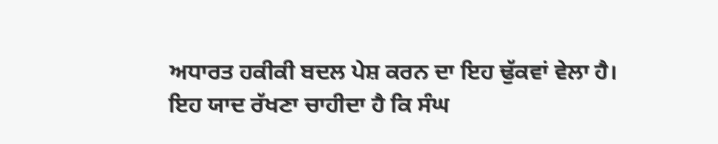ਅਧਾਰਤ ਹਕੀਕੀ ਬਦਲ ਪੇਸ਼ ਕਰਨ ਦਾ ਇਹ ਢੁੱਕਵਾਂ ਵੇਲਾ ਹੈ। ਇਹ ਯਾਦ ਰੱਖਣਾ ਚਾਹੀਦਾ ਹੈ ਕਿ ਸੰਘ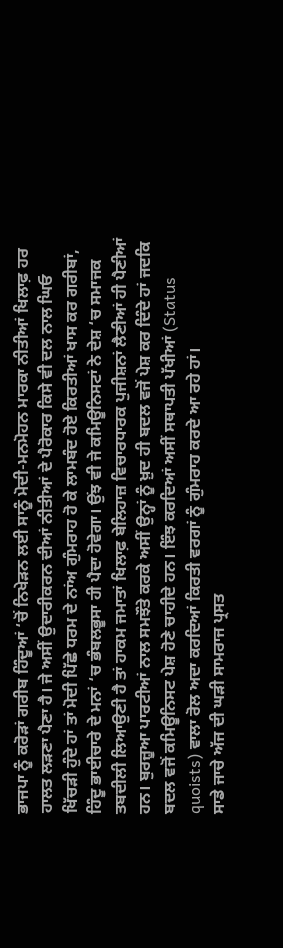ਭਾਜਪਾ ਨੂੰ ਕਰੋੜਾਂ ਗਰੀਬ ਹਿੰਦੂਆਂ ‘ਚੋਂ ਨਿਖੇੜਨ ਲਈ ਸਾਨੂੰ ਮੋਦੀ-ਮਨਮੋਹਨ ਮਾਰਕਾ ਨੀਤੀਆਂ ਖਿਲਾਫ਼ ਹਰ ਹਾਲਤ ਲੜਣਾ ਪੈਣਾ ਹੈ। ਜੇ ਅਸੀਂ ਉਦਾਰੀਕਰਨ ਦੀਆਂ ਨੀਤੀਆਂ ਦੇ ਪੈਰੋਕਾਰ ਕਿਸੇ ਵੀ ਦਲ ਨਾਲ ਘਿਓ ਖਿੱਚੜੀ ਹੁੰਦੇ ਹਾਂ ਤਾਂ ਮੋਦੀ ਪਿੱਛੇ ਧਰਮ ਦੇ ਨਾਂਅ ਗੁੰਮਰਾਹ ਹੋ ਕੇ ਲਾਮਬੰਦ ਹੋਏ ਕਿਰਤੀਆਂ ਖਾਸ ਕਰ ਗਰੀਬਾਂ, ਹਿੰਦੂ ਭਾਈਚਾਰੇ ਦੇ ਮਨਾਂ ‘ਚ ਭੰਬਲਭੂਸਾ ਹੀ ਪੈਦਾ ਹੋਵੇਗਾ। ਉਂਝ ਵੀ ਜੇ ਕਮਿਊਨਿਸਟਾਂ ਨੇ ਦੇਸ਼ ‘ਚ ਸਮਾਜਕ ਤਬਦੀਲੀ ਲਿਆਉਣੀ ਹੈ ਤਾਂ ਹਾਕਮ ਜਮਾਤਾਂ ਖਿਲਾਫ਼ ਬੇਲਿਹਾਜ਼ ਵਿਚਾਰਧਾਰਕ ਪੁਜੀਸ਼ਨਾਂ ਲੈਣੀਆਂ ਹੀ ਪੈਣੀਆਂ ਹਨ। ਬੁਰਜ਼ੂਆ ਪਾਰਟੀਆਂ ਨਾਲ ਸਮਝੌਤੇ ਕਰਕੇ ਅਸੀਂ ਉਨ੍ਹਾਂ ਨੂੰ ਖ਼ੁਦ ਹੀ ਬਦਲ ਵਜੋਂ ਪੇਸ਼ ਕਰ ਦਿੰਦੇ ਹਾਂ ਜਦਕਿ ਬਦਲ ਵਜੋਂ ਕਮਿਊਨਿਸਟ ਪੇਸ਼ ਹੋਣੇ ਚਾਹੀਦੇ ਹਨ। ਇੰਝ ਕਰਦਿਆਂ ਅਸੀਂ ਸਥਾਪਤੀ ਪੱਖੀਆਂ (Status quoists) ਵਾਲਾ ਰੋਲ ਅਦਾ ਕਰਦਿਆਂ ਕਿਰਤੀ ਵਰਗਾਂ ਨੂੰ ਗੁੰਮਰਾਹ ਕਰਦੇ ਆ ਰਹੇ ਹਾਂ।
ਸਾਡੇ ਜਾਚੇ ਅੱਜ ਦੀ ਘੜੀ ਸਾਮਰਾਜ ਪ੍ਰਸਤ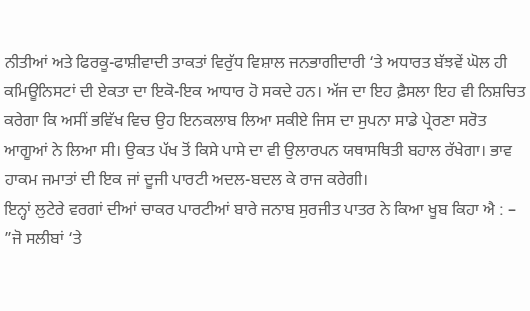ਨੀਤੀਆਂ ਅਤੇ ਫਿਰਕੂ-ਫਾਸ਼ੀਵਾਦੀ ਤਾਕਤਾਂ ਵਿਰੁੱਧ ਵਿਸ਼ਾਲ ਜਨਭਾਗੀਦਾਰੀ ‘ਤੇ ਅਧਾਰਤ ਬੱਝਵੇਂ ਘੋਲ ਹੀ ਕਮਿਊਨਿਸਟਾਂ ਦੀ ਏਕਤਾ ਦਾ ਇਕੋ-ਇਕ ਆਧਾਰ ਹੋ ਸਕਦੇ ਹਨ। ਅੱਜ ਦਾ ਇਹ ਫ਼ੈਸਲਾ ਇਹ ਵੀ ਨਿਸ਼ਚਿਤ ਕਰੇਗਾ ਕਿ ਅਸੀਂ ਭਵਿੱਖ ਵਿਚ ਉਹ ਇਨਕਲਾਬ ਲਿਆ ਸਕੀਏ ਜਿਸ ਦਾ ਸੁਪਨਾ ਸਾਡੇ ਪ੍ਰੇਰਣਾ ਸਰੋਤ ਆਗੂਆਂ ਨੇ ਲਿਆ ਸੀ। ਉਕਤ ਪੱਖ ਤੋਂ ਕਿਸੇ ਪਾਸੇ ਦਾ ਵੀ ਉਲਾਰਪਨ ਯਥਾਸਥਿਤੀ ਬਹਾਲ ਰੱਖੇਗਾ। ਭਾਵ ਹਾਕਮ ਜਮਾਤਾਂ ਦੀ ਇਕ ਜਾਂ ਦੂਜੀ ਪਾਰਟੀ ਅਦਲ-ਬਦਲ ਕੇ ਰਾਜ ਕਰੇਗੀ।
ਇਨ੍ਹਾਂ ਲੁਟੇਰੇ ਵਰਗਾਂ ਦੀਆਂ ਚਾਕਰ ਪਾਰਟੀਆਂ ਬਾਰੇ ਜਨਾਬ ਸੁਰਜੀਤ ਪਾਤਰ ਨੇ ਕਿਆ ਖੂਬ ਕਿਹਾ ਐ : –
”ਜੋ ਸਲੀਬਾਂ ‘ਤੇ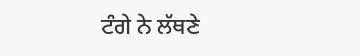ਟੰਗੇ ਨੇ ਲੱਥਣੇ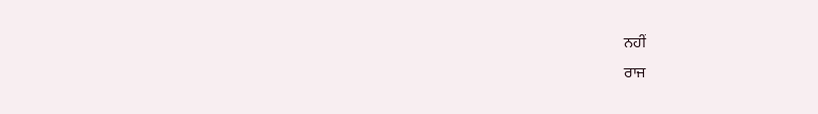ਨਹੀਂ
ਰਾਜ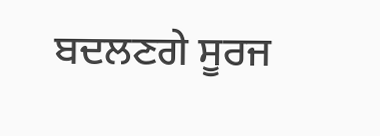ਬਦਲਣਗੇ ਸੂਰਜ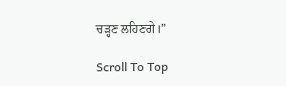ਚੜ੍ਹਣ ਲਹਿਣਗੇ।”

Scroll To Top